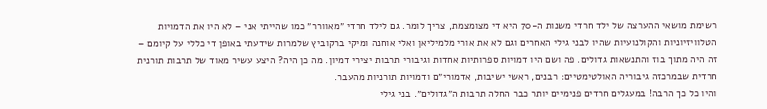רשימת מושאי ההערצה של ילד חרדי משנות ה-70 היא די מצומצמת, צריך לומר. גם לילד חרדי ״מאוורר״ כמו שהייתי אני – לא היו את הדמויות הטלוויזיוניות והקולנועיות שהיו לבני גילי האחרים וגם לא את אורי מלמיליאן ואלי אוחנה ומיקי ברקוביץ שלמרות שידעתי באופן די כללי על קיומם – זה היה מתוך בוז והתנשאות גדולים. פה ושם היו דמויות ספרותיות אחדות וגיבורי תרבות יצירי דמיון. מה כן היה? היצע עשיר מאוד של תרבות תורנית חרדית שבמרכזה גיבוריה האולטימטיים: רבנים, ראשי ישיבות, אדמורי״ם ודמויות תורניות מהעבר.
והיו כל כך הרבה! במעגלים חרדים פנימיים יותר כבר החלה תרבות ה״גדולים״. בני גילי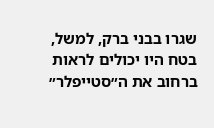שגרו בבני ברק, למשל, בטח היו יכולים לראות ברחוב את ה״סטייפלר״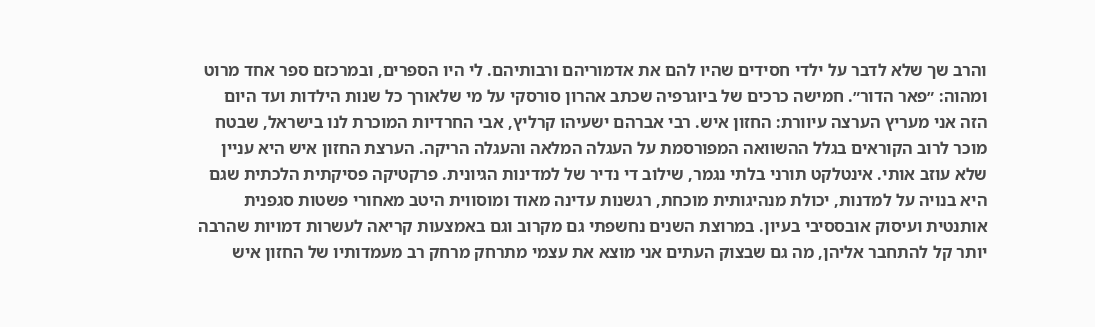והרב שך שלא לדבר על ילדי חסידים שהיו להם את אדמוריהם ורבותיהם. לי היו הספרים, ובמרכזם ספר אחד מרוט ומהוה: ״פאר הדור״. חמישה כרכים של ביוגרפיה שכתב אהרון סורסקי על מי שלאורך כל שנות הילדות ועד היום הזה אני מעריץ הערצה עיוורת: החזון איש. רבי אברהם ישעיהו קרליץ, אבי החרדיות המוכרת לנו בישראל, שבטח מוכר לרוב הקוראים בגלל ההשוואה המפורסמת על העגלה המלאה והעגלה הריקה. הערצת החזון איש היא עניין שלא עוזב אותי. אינטלקט תורני בלתי נגמר, שילוב די נדיר של למדינות הגיונית. פרקטיקה פסיקתית הלכתית שגם היא בנויה על למדנות, יכולת מנהיגותית מוכחת, רגשנות עדינה מאוד ומוסווית היטב מאחורי פשטות סגפנית אותנטית ועיסוק אובססיבי בעיון. במרוצת השנים נחשפתי גם מקרוב וגם באמצעות קריאה לעשרות דמויות שהרבה יותר קל להתחבר אליהן, מה גם שבצוק העתים אני מוצא את עצמי מתרחק מרחק רב מעמדותיו של החזון איש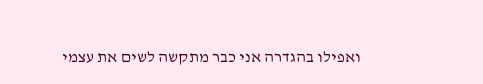ואפילו בהגדרה אני כבר מתקשה לשים את עצמי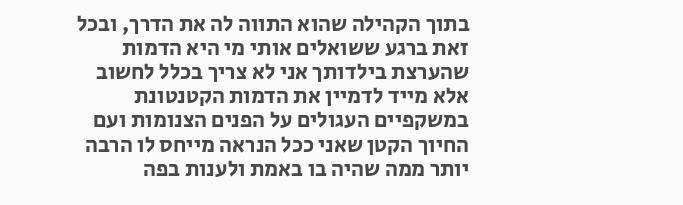בתוך הקהילה שהוא התווה לה את הדרך, ובכל זאת ברגע ששואלים אותי מי היא הדמות שהערצת בילדותך אני לא צריך בכלל לחשוב אלא מייד לדמיין את הדמות הקטנטונת במשקפיים העגולים על הפנים הצנומות ועם החיוך הקטן שאני ככל הנראה מייחס לו הרבה יותר ממה שהיה בו באמת ולענות בפה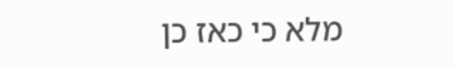מלא כי כאז כן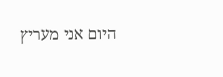היום אני מעריץ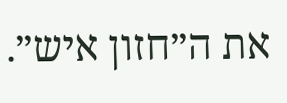את ה״חזון איש״.